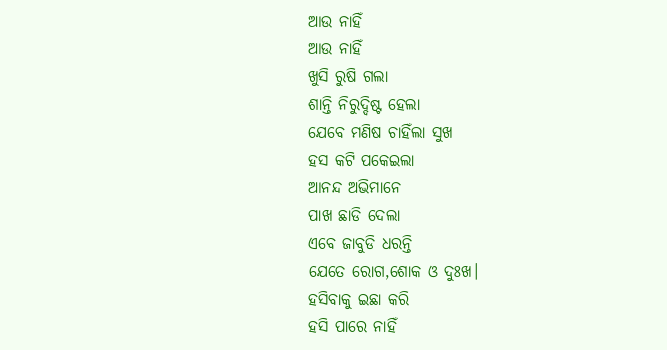ଆଉ ନାହିଁ
ଆଉ ନାହିଁ
ଖୁସି ରୁଷି ଗଲା
ଶାନ୍ତି ନିରୁଦ୍ଦିଷ୍ଟ ହେଲା
ଯେବେ ମଣିଷ ଚାହିଁଲା ସୁଖ
ହସ କଟି ପକେଇଲା
ଆନନ୍ଦ ଅଭିମାନେ
ପାଖ ଛାଡି ଦେଲା
ଏବେ ଜାବୁଡି ଧରନ୍ତି
ଯେତେ ରୋଗ,ଶୋକ ଓ ଦୁଃଖ।
ହସିବାକୁ ଇଛା କରି
ହସି ପାରେ ନାହିଁ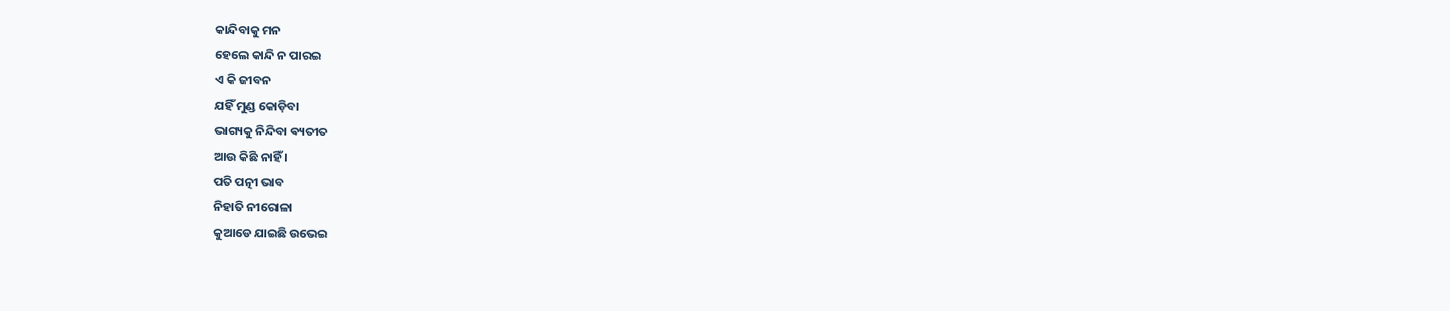କାନ୍ଦିବାକୁ ମନ
ହେଲେ କାନ୍ଦି ନ ପାରଇ
ଏ କି ଜୀବନ
ଯହିଁ ମୁଣ୍ଡ କୋଡ଼ିବା
ଭାଗ୍ୟକୁ ନିନ୍ଦିବା ଵ୍ୟତୀତ
ଆଉ କିଛି ନାହିଁ ।
ପତି ପତ୍ନୀ ଭାବ
ନିହାତି ନୀରୋଳା
କୁଆଡେ ଯାଇଛି ଉଭେଇ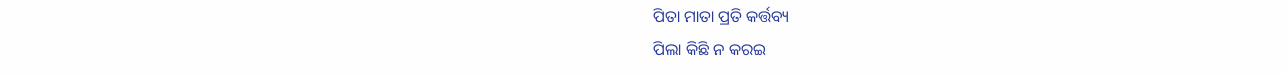ପିତା ମାତା ପ୍ରତି କର୍ତ୍ତବ୍ୟ
ପିଲା କିଛି ନ କରଇ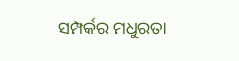ସମ୍ପର୍କର ମଧୁରତା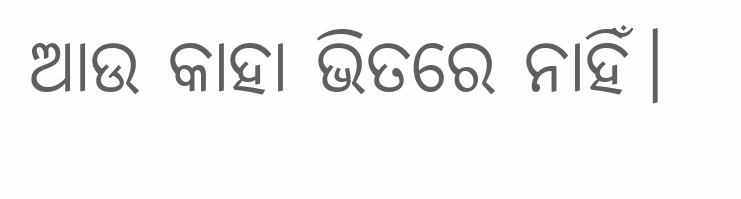ଆଉ କାହା ଭିତରେ ନାହିଁ।